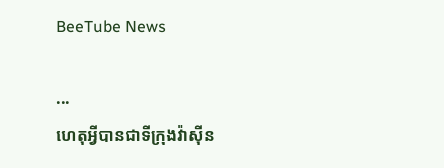BeeTube News

...
ហេតុអ្វីបានជាទីក្រុងវ៉ាស៊ីន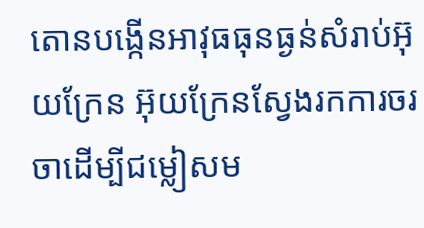តោនបង្កើនអាវុធធុនធ្ងន់សំរាប់អ៊ុយក្រែន អ៊ុយក្រែនស្វែងរកការចរចាដើម្បីជម្លៀសម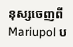នុស្សចេញពី Mariupol ប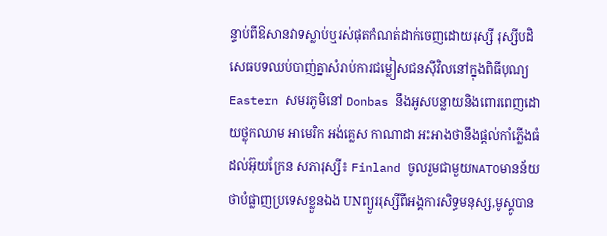ន្ទាប់ពីឱសានវាទស្លាប់ឬរស់ផុតកំណត់ដាក់ចេញដោយរុស្សី រុស្សីបដិសេធបទឈប់បាញ់គ្នាសំរាប់ការជម្លៀសជនស៊ីវិលនៅក្នុងពិធីបុណ្យEastern សមរភូមិនៅ Donbas នឹងអូសបន្លាយនិងពោរពេញដោយថ្លុកឈាម អាមេរិក អង់គ្លេស កាណាដា អះអាងថានឹងផ្តល់កាំភ្លើងធំដល់អ៊ុយក្រែន សភារុស្សី៖ Finland ចូលរួមជាមួយNATOមានន័យថាបំផ្លាញប្រទេសខ្លួនឯង UNព្យួររុស្សីពីអង្គការសិទ្ធមនុស្ស,មូស្គូបាន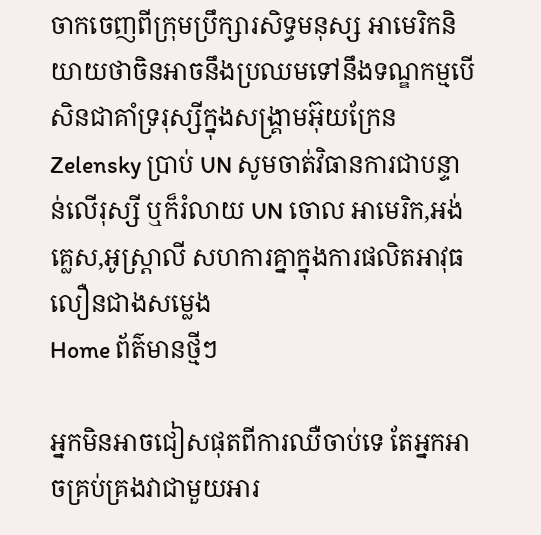ចាកចេញពីក្រុមប្រឹក្សារសិទ្ធមនុស្ស អាមេរិកនិយាយថាចិនអាចនឹងប្រឈមទៅនឹងទណ្ឌកម្មបើសិនជាគាំទ្ររុស្សីក្នុងសង្រ្គាមអ៊ុយក្រែន Zelensky ប្រាប់ UN សូមចាត់វិធានការជាបន្ទាន់លើរុស្សី ឬក៏រំលាយ UN ចោល អាមេរិក,អង់គ្លេស,អូស្ត្រាលី សហការគ្នាក្នុងការផលិតអាវុធលឿនជាងសម្លេង
Home ព័ត៌មានថ្មីៗ

អ្នកមិនអាចជៀសផុតពីការឈឺចាប់ទេ តែអ្នកអាចគ្រប់គ្រងវាជាមួយអារ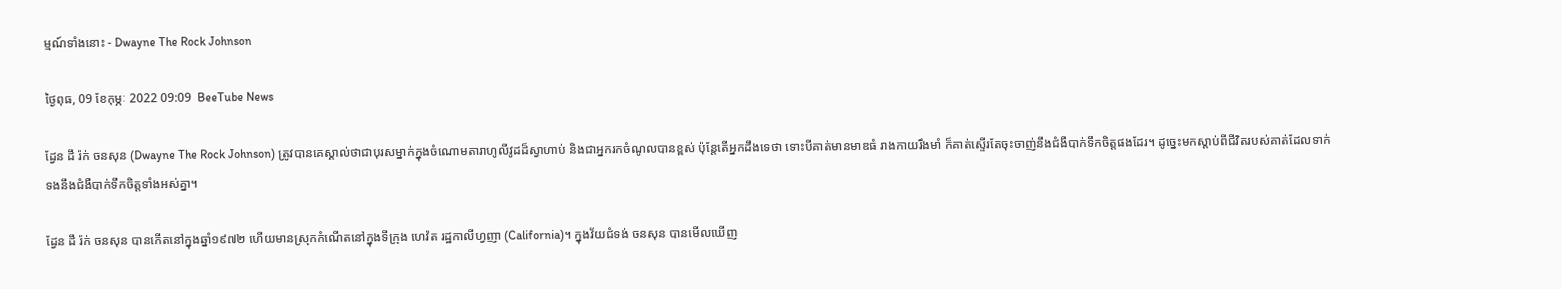ម្មណ៍ទាំងនោះ - Dwayne The Rock Johnson

ថ្ងៃពុធ, 09 ខែកុម្ភៈ 2022 09:09  BeeTube News

ដ្វែន ដឹ រ៉ក់ ចនសុន (Dwayne The Rock Johnson) ត្រូវបានគេស្គាល់ថាជាបុរសម្នាក់ក្នុងចំណោមតារាហូលីវូដដ៏ស្វាហាប់ និងជាអ្នករកចំណូលបានខ្ពស់ ប៉ុន្តែតើអ្នកដឹងទេថា ទោះបីគាត់មានមាឌធំ រាងកាយរឹងមាំ ក៏គាត់ស្ទើរតែចុះចាញ់នឹងជំងឺបាក់ទឹកចិត្តផងដែរ។ ដូច្នេះមកស្ដាប់ពីជីវិតរបស់គាត់ដែលទាក់ទងនឹងជំងឺបាក់ទឹកចិត្តទាំងអស់គ្នា។

ដ្វែន ដឹ រ៉ក់ ចនសុន បានកើតនៅក្នុងឆ្នាំ១៩៧២ ហើយមានស្រុកកំណើតនៅក្នុងទីក្រុង ហេវ៉ត រដ្ឋកាលីហ្វញា (California)។ ក្នុងវ័យជំទង់ ចនសុន បានមើលឃើញ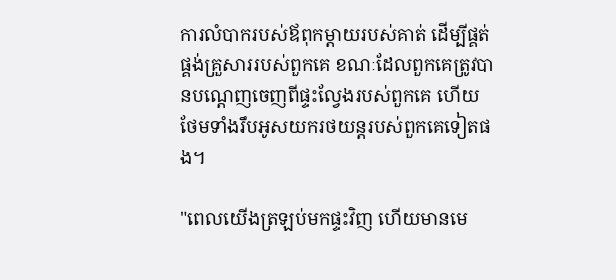ការលំបាករបស់ឪពុកម្តាយរបស់គាត់ ដើម្បីផ្គត់ផ្គង់គ្រួសាររបស់ពួកគេ ខណៈដែលពួកគេត្រូវបានបណ្តេញចេញពីផ្ទះល្វែងរបស់ពួកគេ ហើយថែមទាំងរឹបអូសយករថយន្តរបស់ពួកគេទៀតផង។

"ពេលយើងត្រឡប់មកផ្ទះវិញ ហើយមានមេ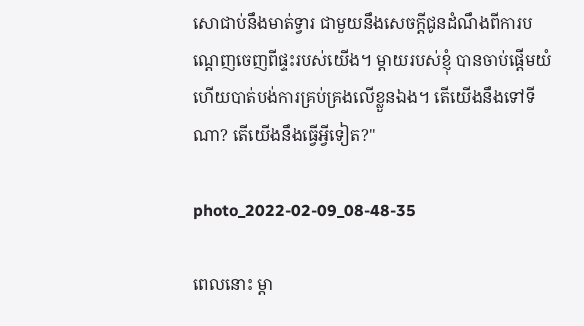សោជាប់នឹងមាត់ទ្វារ ជាមួយនឹងសេចក្តីជូនដំណឹងពីការបណ្តេញចេញពីផ្ទះរបស់យើង។ ម្តាយរបស់ខ្ញុំ បានចាប់ផ្តើមយំ ហើយបាត់បង់ការគ្រប់គ្រងលើខ្លួនឯង។ តើយើងនឹងទៅទីណា? តើយើងនឹងធ្វើអ្វីទៀត?"

photo_2022-02-09_08-48-35

ពេលនោះ ម្ដា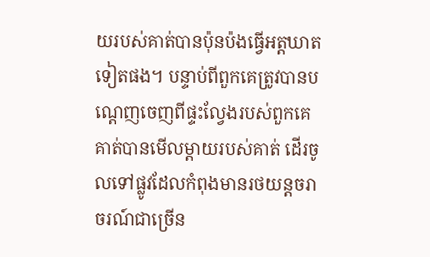យរបស់គាត់បានប៉ុនប៉ងធ្វើអត្តឃាតទៀតផង។ បន្ទាប់ពីពួកគេត្រូវបានបណ្តេញចេញពីផ្ទះល្វែងរបស់ពួកគេ គាត់បានមើលម្តាយរបស់គាត់ ដើរចូលទៅផ្លូវដែលកំពុងមានរថយន្តចរាចរណ៍ជាច្រើន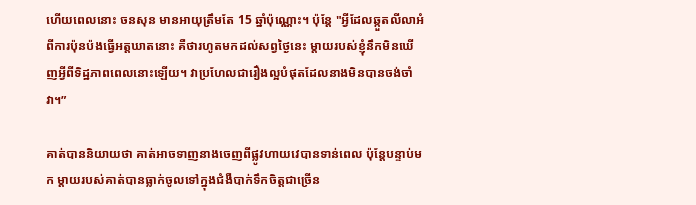ហើយពេលនោះ ចនសុន មានអាយុត្រឹមតែ 15 ឆ្នាំប៉ុណ្ណោះ។ ប៉ុន្តែ "អ្វីដែលឆ្កួតលីលាអំពីការប៉ុនប៉ងធ្វើអត្តឃាតនោះ គឺថារហូតមកដល់សព្វថ្ងៃនេះ ម្តាយរបស់ខ្ញុំនឹកមិនឃើញអ្វីពីទិដ្ឋភាពពេលនោះឡើយ។ វាប្រហែលជារឿងល្អបំផុតដែលនាងមិនបានចង់ចាំវា។”

គាត់បាននិយាយថា គាត់អាចទាញនាងចេញពីផ្លូវហាយវេបានទាន់ពេល ប៉ុន្តែបន្ទាប់មក ម្តាយរបស់គាត់បានធ្លាក់ចូលទៅក្នុងជំងឺបាក់ទឹកចិត្តជាច្រើន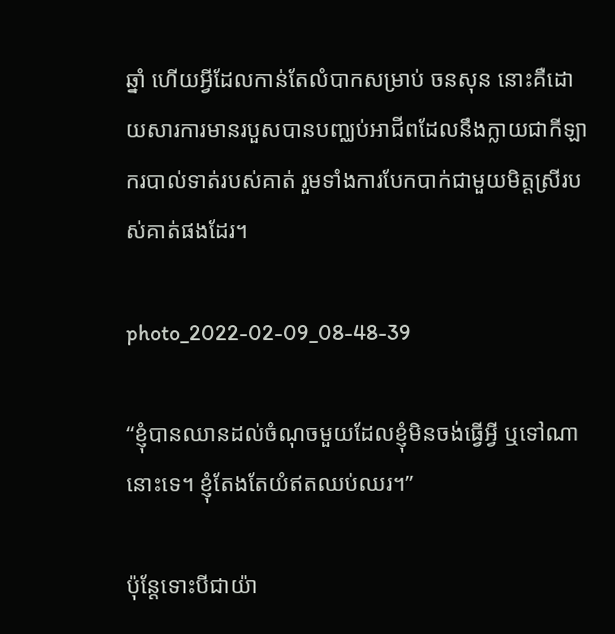ឆ្នាំ ហើយអ្វីដែលកាន់តែលំបាកសម្រាប់ ចនសុន នោះគឺដោយសារការមានរបួសបានបញ្ឈប់អាជីពដែលនឹងក្លាយជាកីឡាករបាល់ទាត់របស់គាត់ រួមទាំងការបែកបាក់ជាមួយមិត្តស្រីរបស់គាត់ផងដែរ។

photo_2022-02-09_08-48-39

“ខ្ញុំបានឈានដល់ចំណុចមួយដែលខ្ញុំមិនចង់ធ្វើអ្វី ឬទៅណានោះទេ។ ខ្ញុំតែងតែយំឥតឈប់ឈរ។”

ប៉ុន្តែទោះបីជាយ៉ា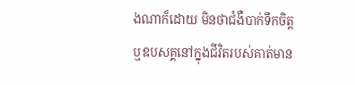ងណាក៏ដោយ មិនថាជំងឺបាក់ទឹកចិត្ត ឬឧបសគ្គនៅក្នុងជីវិតរបស់គាត់មាន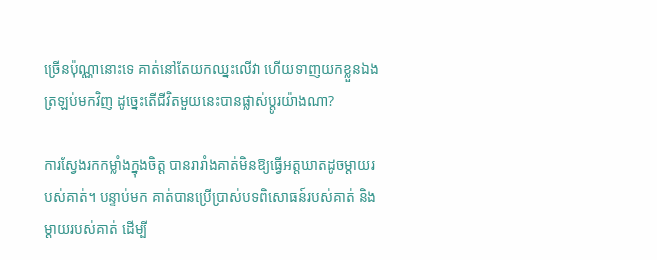ច្រើនប៉ុណ្ណានោះទេ គាត់នៅតែយកឈ្នះលើវា ហើយទាញយកខ្លួនឯងត្រឡប់មកវិញ ដូច្នេះតើជីវិតមួយនេះបានផ្លាស់ប្តូរយ៉ាងណា?

ការស្វែងរកកម្លាំងក្នុងចិត្ត បានរារាំងគាត់មិនឱ្យធ្វើអត្តឃាតដូចម្តាយរបស់គាត់។ បន្ទាប់មក គាត់បានប្រើប្រាស់បទពិសោធន៍របស់គាត់ និងម្តាយរបស់គាត់ ដើម្បី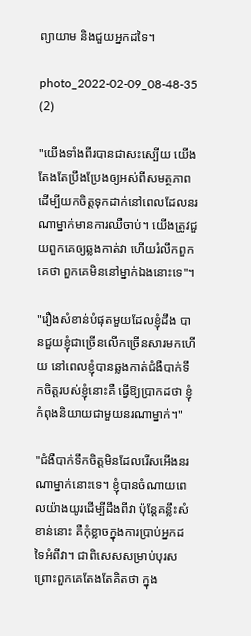ព្យាយាម និងជួយអ្នកដទៃ។

photo_2022-02-09_08-48-35 (2)

"យើងទាំងពីរបានជាសះស្បើយ យើងតែងតែប្រឹងប្រែងឲ្យអស់ពីសមត្ថភាព ដើម្បីយកចិត្តទុកដាក់នៅពេលដែលនរណាម្នាក់មានការឈឺចាប់។ យើងត្រូវជួយពួកគេឲ្យឆ្លងកាត់វា ហើយរំលឹកពួកគេថា ពួកគេមិននៅម្នាក់ឯងនោះទេ"។

"រឿងសំខាន់បំផុតមួយដែលខ្ញុំដឹង បានជួយខ្ញុំជាច្រើនលើកច្រើនសារមកហើយ នៅពេលខ្ញុំបានឆ្លងកាត់ជំងឺបាក់ទឹកចិត្តរបស់ខ្ញុំនោះគឺ ធ្វើឱ្យប្រាកដថា ខ្ញុំកំពុងនិយាយជាមួយនរណាម្នាក់។"

"ជំងឺបាក់ទឹកចិត្តមិនដែលរើសអើងនរណាម្នាក់នោះទេ។ ខ្ញុំបានចំណាយពេលយ៉ាងយូរដើម្បីដឹងពីវា ប៉ុន្តែគន្លឹះសំខាន់នោះ គឺកុំខ្លាចក្នុងការប្រាប់អ្នកដទៃអំពីវា។ ជាពិសេសសម្រាប់បុរស ព្រោះពួកគេតែងតែគិតថា ក្នុង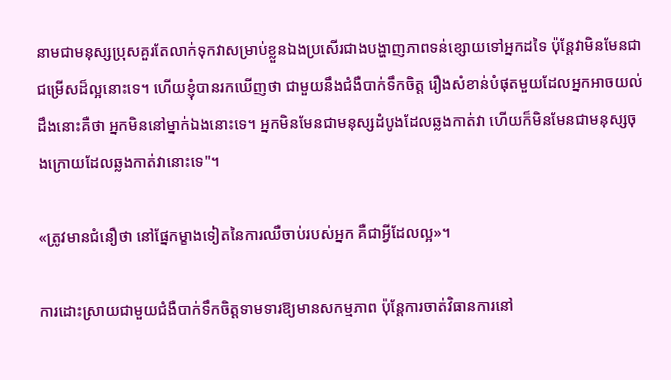នាមជាមនុស្សប្រុសគួរតែលាក់ទុកវាសម្រាប់ខ្លួនឯងប្រសើរជាងបង្ហាញភាពទន់ខ្សោយទៅអ្នកដទៃ ប៉ុន្តែវាមិនមែនជាជម្រើសដ៏ល្អនោះទេ។ ហើយខ្ញុំបានរកឃើញថា ជាមួយនឹងជំងឺបាក់ទឹកចិត្ត រឿងសំខាន់បំផុតមួយដែលអ្នកអាចយល់ដឹងនោះគឺថា អ្នកមិននៅម្នាក់ឯងនោះទេ។ អ្នកមិនមែនជាមនុស្សដំបូងដែលឆ្លងកាត់វា ហើយក៏មិនមែនជាមនុស្សចុងក្រោយដែលឆ្លងកាត់វានោះទេ"។

«ត្រូវមានជំនឿថា នៅផ្នែកម្ខាងទៀតនៃការឈឺចាប់របស់អ្នក គឺជាអ្វីដែលល្អ»។

ការដោះស្រាយជាមួយជំងឺបាក់ទឹកចិត្តទាមទារឱ្យមានសកម្មភាព ប៉ុន្តែការចាត់វិធានការនៅ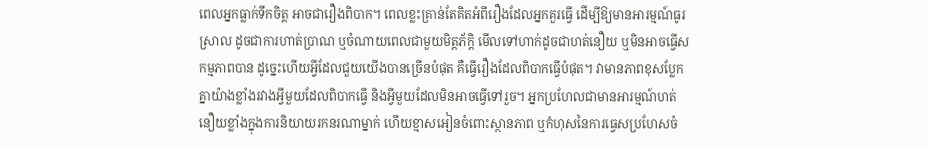ពេលអ្នកធ្លាក់ទឹកចិត្ត អាចជារឿងពិបាក។ ពេលខ្លះគ្រាន់តែគិតអំពីរឿងដែលអ្នកគួរធ្វើ ដើម្បីឱ្យមានអារម្មណ៍ធូរស្រាល ដូចជាការហាត់ប្រាណ ឬចំណាយពេលជាមួយមិត្តភ័ក្តិ មើលទៅហាក់ដូចជាហត់នឿយ ឬមិនអាចធ្វើសកម្មភាពបាន ដូច្នេះហើយអ្វីដែលជួយយើងបានច្រើនបំផុត គឺធ្វើរឿងដែលពិបាកធ្វើបំផុត។ វាមានភាពខុសប្លែកគ្នាយ៉ាងខ្លាំងរវាងអ្វីមួយដែលពិបាកធ្វើ និងអ្វីមួយដែលមិនអាចធ្វើទៅរួច។ អ្នកប្រហែលជាមានអារម្មណ៍ហត់នឿយខ្លាំងក្នុងការនិយាយរកនរណាម្នាក់ ហើយខ្មាសអៀនចំពោះស្ថានភាព ឬកំហុសនៃការធ្វេសប្រហែសចំ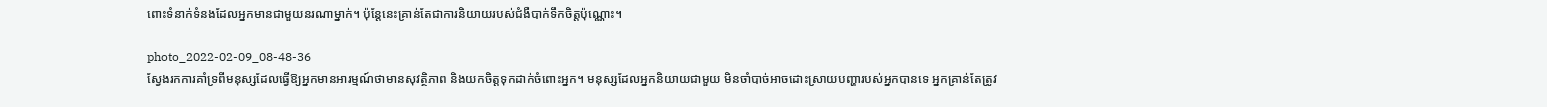ពោះទំនាក់ទំនងដែលអ្នកមានជាមួយនរណាម្នាក់។ ប៉ុន្តែនេះគ្រាន់តែជាការនិយាយរបស់ជំងឺបាក់ទឹកចិត្តប៉ុណ្ណោះ។

photo_2022-02-09_08-48-36
ស្វែងរកការគាំទ្រពីមនុស្សដែលធ្វើឱ្យអ្នកមានអារម្មណ៍ថាមានសុវត្ថិភាព និងយកចិត្តទុកដាក់ចំពោះអ្នក។ មនុស្សដែលអ្នកនិយាយជាមួយ មិនចាំបាច់អាចដោះស្រាយបញ្ហារបស់អ្នកបានទេ អ្នកគ្រាន់តែត្រូវ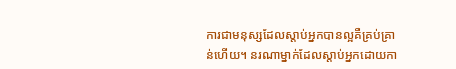ការជាមនុស្សដែលស្តាប់អ្នកបានល្អគឺគ្រប់គ្រាន់ហើយ។ នរណាម្នាក់ដែលស្តាប់អ្នកដោយកា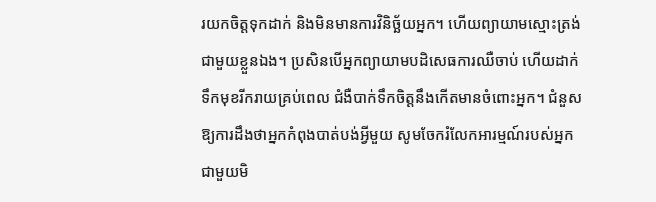រយកចិត្តទុកដាក់ និងមិនមានការវិនិច្ឆ័យអ្នក។ ហើយព្យាយាមស្មោះត្រង់ជាមួយខ្លួនឯង។ ប្រសិនបើអ្នកព្យាយាមបដិសេធការឈឺចាប់ ហើយដាក់ទឹកមុខរីករាយគ្រប់ពេល ជំងឺបាក់ទឹកចិត្តនឹងកើតមានចំពោះអ្នក។ ជំនួសឱ្យការដឹងថាអ្នកកំពុងបាត់បង់អ្វីមួយ សូមចែករំលែកអារម្មណ៍របស់អ្នកជាមួយមិ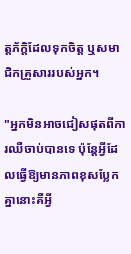ត្តភ័ក្ដិដែលទុកចិត្ត ឬសមាជិកគ្រួសាររបស់អ្នក។

"អ្នកមិនអាចជៀសផុតពីការឈឺចាប់បានទេ ប៉ុន្តែអ្វីដែលធ្វើឱ្យមានភាពខុសប្លែកគ្នានោះគឺអ្វី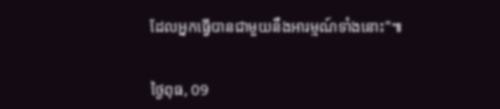ដែលអ្នកធ្វើបានជាមួយនឹងអារម្មណ៍ទាំងនោះ"៕


ថ្ងៃពុធ, 09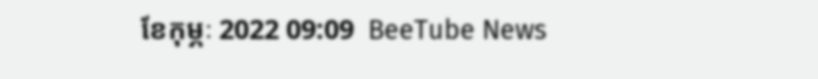ខែកុម្ភៈ 2022 09:09  BeeTube News